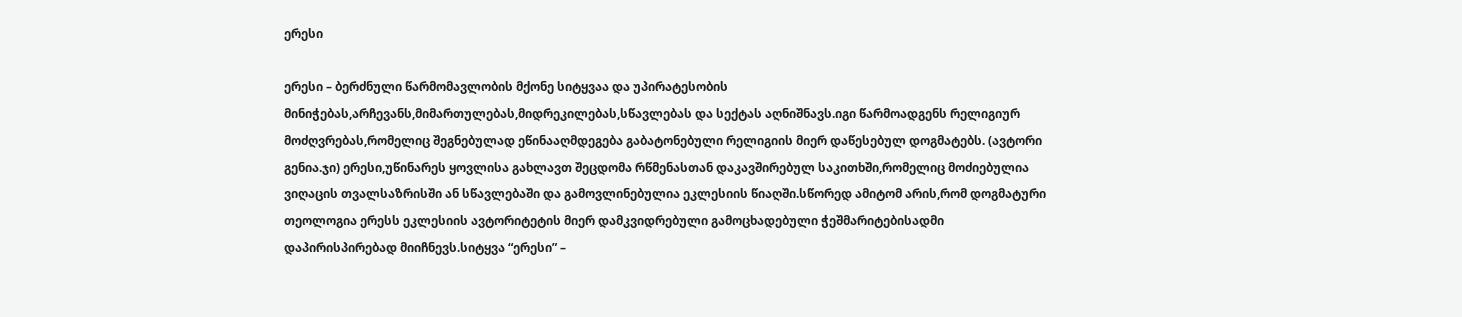ერესი

ერესი – ბერძნული წარმომავლობის მქონე სიტყვაა და უპირატესობის მინიჭებას,არჩევანს,მიმართულებას,მიდრეკილებას,სწავლებას და სექტას აღნიშნავს.იგი წარმოადგენს რელიგიურ მოძღვრებას,რომელიც შეგნებულად ეწინააღმდეგება გაბატონებული რელიგიის მიერ დაწესებულ დოგმატებს. (ავტორი გენია.ჯი) ერესი,უწინარეს ყოვლისა გახლავთ შეცდომა რწმენასთან დაკავშირებულ საკითხში,რომელიც მოძიებულია ვიღაცის თვალსაზრისში ან სწავლებაში და გამოვლინებულია ეკლესიის წიაღში.სწორედ ამიტომ არის,რომ დოგმატური თეოლოგია ერესს ეკლესიის ავტორიტეტის მიერ დამკვიდრებული გამოცხადებული ჭეშმარიტებისადმი დაპირისპირებად მიიჩნევს.სიტყვა “ერესი” –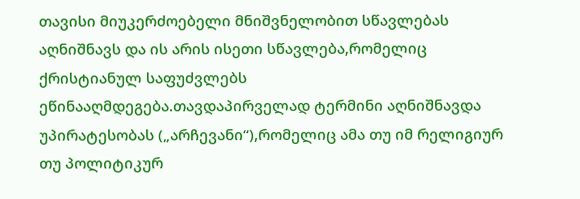თავისი მიუკერძოებელი მნიშვნელობით სწავლებას აღნიშნავს და ის არის ისეთი სწავლება,რომელიც ქრისტიანულ საფუძვლებს ეწინააღმდეგება.თავდაპირველად ტერმინი აღნიშნავდა უპირატესობას („არჩევანი“),რომელიც ამა თუ იმ რელიგიურ თუ პოლიტიკურ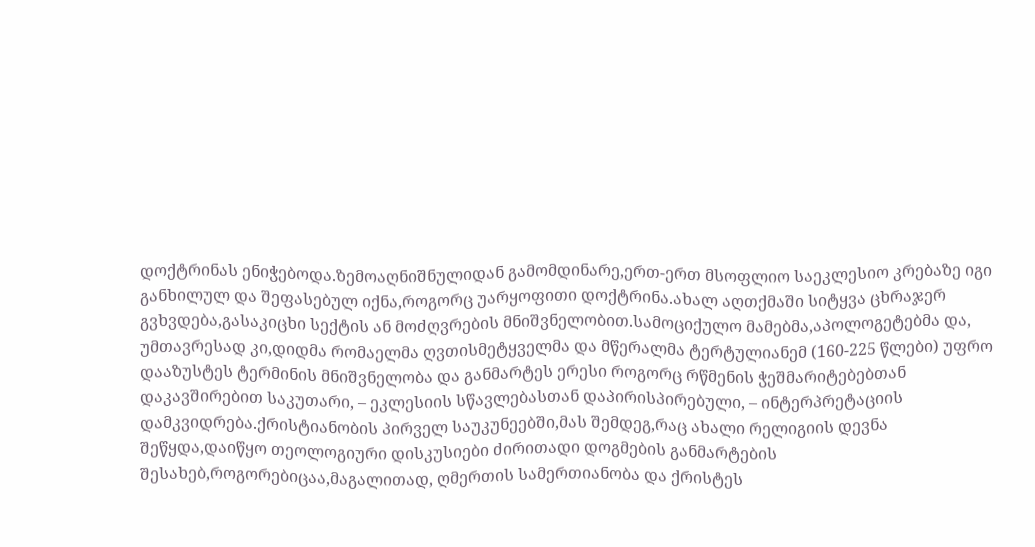დოქტრინას ენიჭებოდა.ზემოაღნიშნულიდან გამომდინარე,ერთ-ერთ მსოფლიო საეკლესიო კრებაზე იგი განხილულ და შეფასებულ იქნა,როგორც უარყოფითი დოქტრინა.ახალ აღთქმაში სიტყვა ცხრაჯერ გვხვდება,გასაკიცხი სექტის ან მოძღვრების მნიშვნელობით.სამოციქულო მამებმა,აპოლოგეტებმა და, უმთავრესად კი,დიდმა რომაელმა ღვთისმეტყველმა და მწერალმა ტერტულიანემ (160-225 წლები) უფრო დააზუსტეს ტერმინის მნიშვნელობა და განმარტეს ერესი როგორც რწმენის ჭეშმარიტებებთან დაკავშირებით საკუთარი, – ეკლესიის სწავლებასთან დაპირისპირებული, – ინტერპრეტაციის დამკვიდრება.ქრისტიანობის პირველ საუკუნეებში,მას შემდეგ,რაც ახალი რელიგიის დევნა შეწყდა,დაიწყო თეოლოგიური დისკუსიები ძირითადი დოგმების განმარტების შესახებ,როგორებიცაა,მაგალითად, ღმერთის სამერთიანობა და ქრისტეს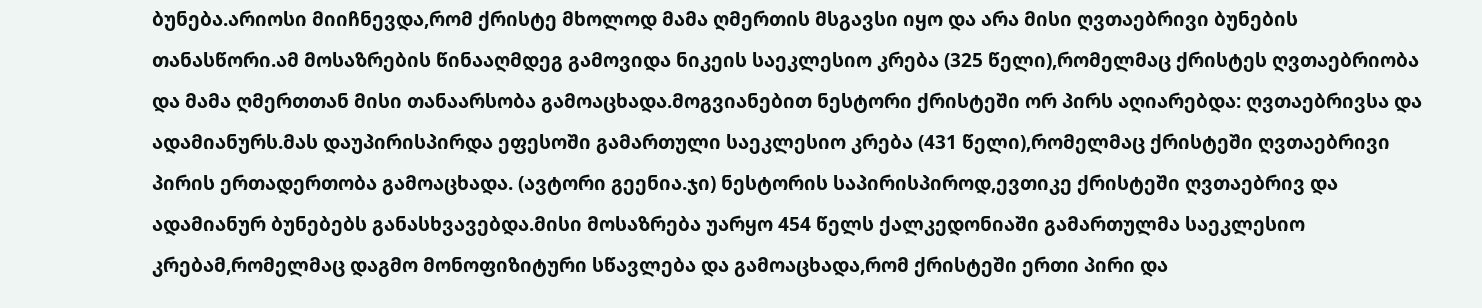ბუნება.არიოსი მიიჩნევდა,რომ ქრისტე მხოლოდ მამა ღმერთის მსგავსი იყო და არა მისი ღვთაებრივი ბუნების თანასწორი.ამ მოსაზრების წინააღმდეგ გამოვიდა ნიკეის საეკლესიო კრება (325 წელი),რომელმაც ქრისტეს ღვთაებრიობა და მამა ღმერთთან მისი თანაარსობა გამოაცხადა.მოგვიანებით ნესტორი ქრისტეში ორ პირს აღიარებდა: ღვთაებრივსა და ადამიანურს.მას დაუპირისპირდა ეფესოში გამართული საეკლესიო კრება (431 წელი),რომელმაც ქრისტეში ღვთაებრივი პირის ერთადერთობა გამოაცხადა. (ავტორი გეენია.ჯი) ნესტორის საპირისპიროდ,ევთიკე ქრისტეში ღვთაებრივ და ადამიანურ ბუნებებს განასხვავებდა.მისი მოსაზრება უარყო 454 წელს ქალკედონიაში გამართულმა საეკლესიო კრებამ,რომელმაც დაგმო მონოფიზიტური სწავლება და გამოაცხადა,რომ ქრისტეში ერთი პირი და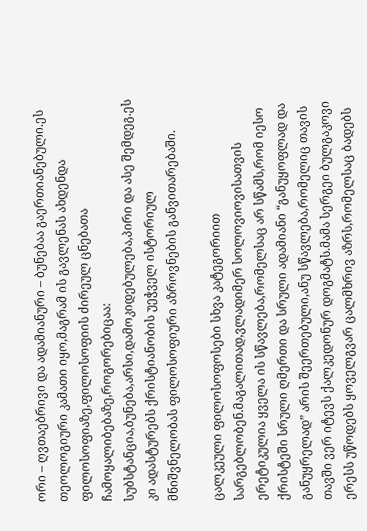ორი – ღვთაებრივი და ადამიანური – ბუნებაა გაერთიანებული.ეს თეოლოგიური კამათი იყო,მაგრამ ის გავლენას ახდენდა ფილოსოფიაზე,ფილოსოფიის ძირეულ ცნებათა ჩამოყალიბებაზე,როგორებიცაა: სუბსტანცია,ბუნება,არსი,დამოკიდებულება,პირი და ასე შემდეგ.ეს კი ადასტურებს ქრისტიანობის უეჭველ ისტორიულ მნიშვნელობას ფილოსოფიური აზროვნების განვითარებაში.

ცალკეული ფილოსოფოსები სხვა კატეგორიით სარგებლობენ.მაგალითად,ვლადიმერ სოლოვიოვისათვის ერეტიკულია ყველა ის სწავლება,რომელსაც არ სწამს,რომ იესო ქრისტეში სრული ღმერთი და სრული ადამიანი “განუყოფლად და განუყრელად” არის შეერთებული,ანუ სწავლება,რომელიც თავის თავში ვერ იტევს ქალკედონურ დოგმატს.მამა სერგეი ბულგაკოვი ერესს უწოდებს ყოველგვარ ცალმხრივ აზრს,რომელსაც ბადებს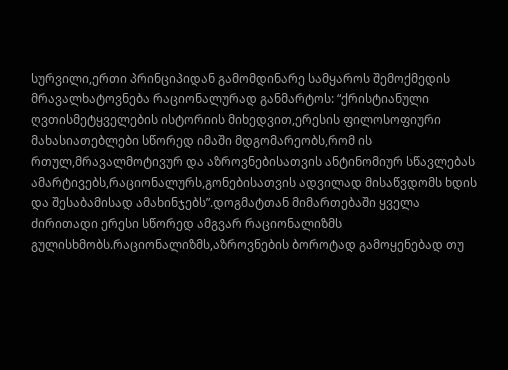სურვილი,ერთი პრინციპიდან გამომდინარე სამყაროს შემოქმედის მრავალხატოვნება რაციონალურად განმარტოს: “ქრისტიანული ღვთისმეტყველების ისტორიის მიხედვით,ერესის ფილოსოფიური მახასიათებლები სწორედ იმაში მდგომარეობს,რომ ის რთულ,მრავალმოტივურ და აზროვნებისათვის ანტინომიურ სწავლებას ამარტივებს,რაციონალურს,გონებისათვის ადვილად მისაწვდომს ხდის და შესაბამისად ამახინჯებს”.დოგმატთან მიმართებაში ყველა ძირითადი ერესი სწორედ ამგვარ რაციონალიზმს გულისხმობს.რაციონალიზმს,აზროვნების ბოროტად გამოყენებად თუ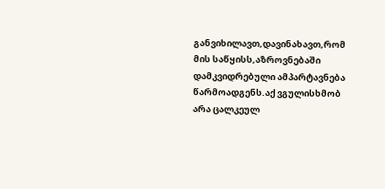განვიხილავთ,დავინახავთ,რომ მის საწყისს,აზროვნებაში დამკვიდრებული ამპარტავნება წარმოადგენს.აქ ვგულისხმობ არა ცალკეულ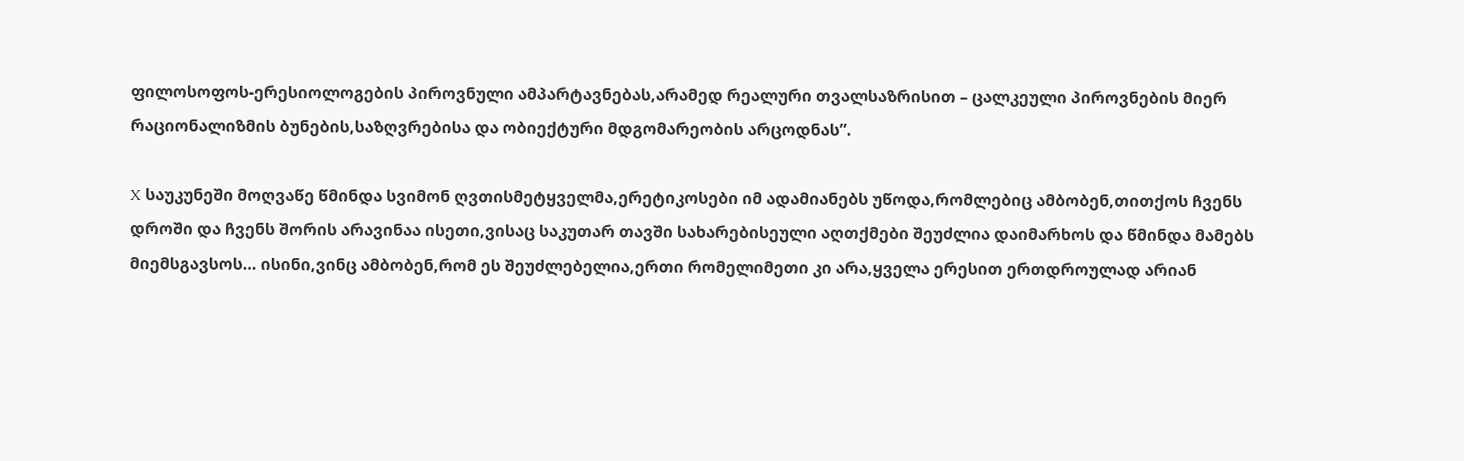ფილოსოფოს-ერესიოლოგების პიროვნული ამპარტავნებას,არამედ რეალური თვალსაზრისით – ცალკეული პიროვნების მიერ რაციონალიზმის ბუნების,საზღვრებისა და ობიექტური მდგომარეობის არცოდნას”.

X საუკუნეში მოღვაწე წმინდა სვიმონ ღვთისმეტყველმა,ერეტიკოსები იმ ადამიანებს უწოდა,რომლებიც ამბობენ,თითქოს ჩვენს დროში და ჩვენს შორის არავინაა ისეთი,ვისაც საკუთარ თავში სახარებისეული აღთქმები შეუძლია დაიმარხოს და წმინდა მამებს მიემსგავსოს… ისინი,ვინც ამბობენ,რომ ეს შეუძლებელია,ერთი რომელიმეთი კი არა,ყველა ერესით ერთდროულად არიან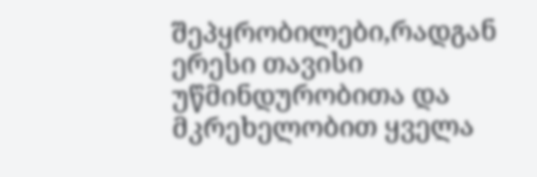შეპყრობილები,რადგან ერესი თავისი უწმინდურობითა და მკრეხელობით ყველა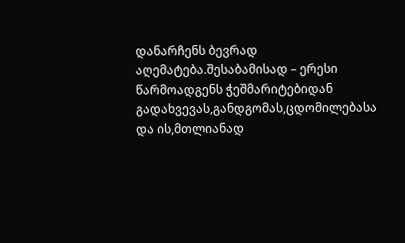დანარჩენს ბევრად აღემატება.შესაბამისად – ერესი წარმოადგენს ჭეშმარიტებიდან გადახვევას,განდგომას,ცდომილებასა და ის,მთლიანად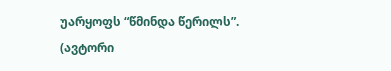უარყოფს “წმინდა წერილს”. (ავტორი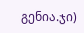გენია.ჯი)